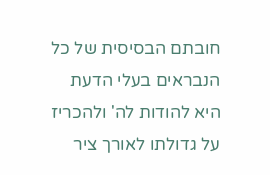חובתם הבסיסית של כל הנבראים בעלי הדעת היא להודות לה' ולהכריז על גדולתו לאורך ציר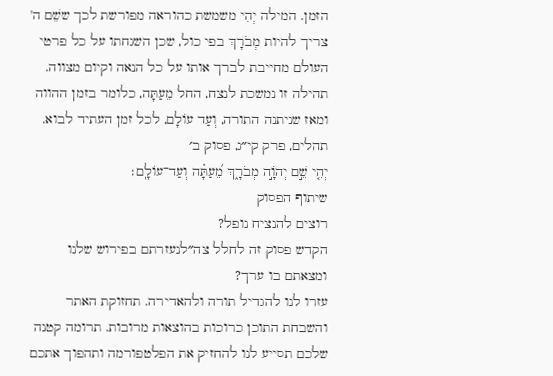הזמן. המילה יְהִי משמשת כהוראה מפורשת לכך ששֵׁם ה' צריך להיות מְבֹרָךְ בפי כול, שכן השגחתו על כל פרטי העולם מחייבת לברך אותו על כל הנאה וקיום מצווה. תהילה זו נמשכת לנצח, החל מֵעַתָּה, כלומר בזמן ההווה ומאז שניתנה התורה, וְעַד עוֹלָם, לכל זמן העתיד לבוא.
תהלים, פרק קי״ג, פסוק ב׳
יְהִ֤י שֵׁ֣ם יְהֹוָ֣ה מְבֹרָ֑ךְ מֵ֝עַתָּ֗ה וְעַד־עוֹלָֽם׃
שיתוף הפסוק
רוצים להנציח נופל?
הקדש פסוק זה לחלל צה״לנעזרתם בפירוש שלנו ומצאתם בו ערך?
עזרו לנו להגדיל תורה ולהאדירה. תחזוקת האתר והשבחת התוכן כרוכות בהוצאות מרובות. תרומה קטנה שלכם תסייע לנו להחזיק את הפלטפורמה ותהפוך אתכם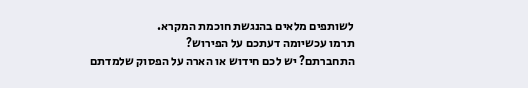לשותפים מלאים בהנגשת חוכמת המקרא.
תרמו עכשיומה דעתכם על הפירוש?
התחברתם? יש לכם חידוש או הארה על הפסוק שלמדתם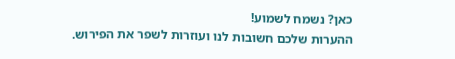כאן? נשמח לשמוע!
ההערות שלכם חשובות לנו ועוזרות לשפר את הפירוש.